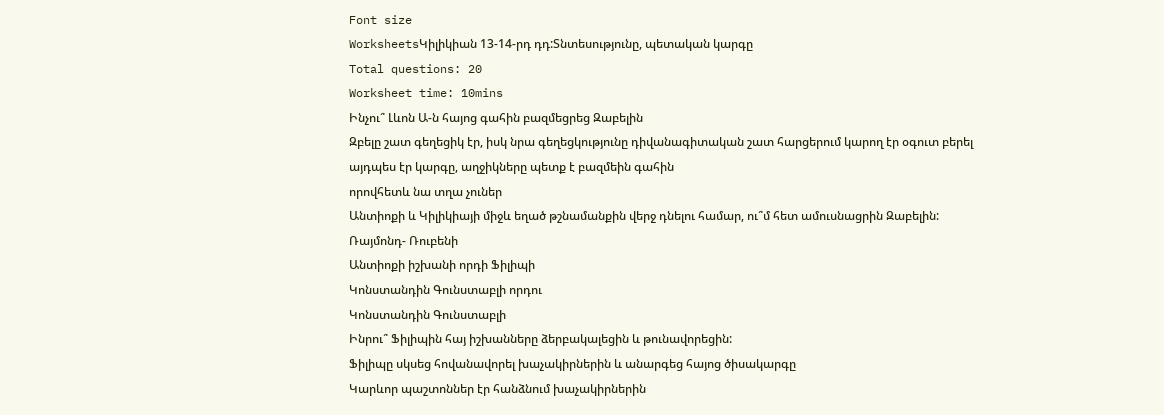Font size
WorksheetsԿիլիկիան 13-14-րդ դդ:Տնտեսությունը, պետական կարգը
Total questions: 20
Worksheet time: 10mins
Ինչու՞ Լևոն Ա-ն հայոց գահին բազմեցրեց Զաբելին
Զբելը շատ գեղեցիկ էր, իսկ նրա գեղեցկությունը դիվանագիտական շատ հարցերում կարող էր օգուտ բերել
այդպես էր կարգը, աղջիկները պետք է բազմեին գահին
որովհետև նա տղա չուներ
Անտիոքի և Կիլիկիայի միջև եղած թշնամանքին վերջ դնելու համար, ու՞մ հետ ամուսնացրին Զաբելին:
Ռայմոնդ- Ռուբենի
Անտիոքի իշխանի որդի Ֆիլիպի
Կոնստանդին Գունստաբլի որդու
Կոնստանդին Գունստաբլի
Ինրու՞ Ֆիլիպին հայ իշխանները ձերբակալեցին և թունավորեցին:
Ֆիլիպը սկսեց հովանավորել խաչակիրներին և անարգեց հայոց ծիսակարգը
Կարևոր պաշտոններ էր հանձնում խաչակիրներին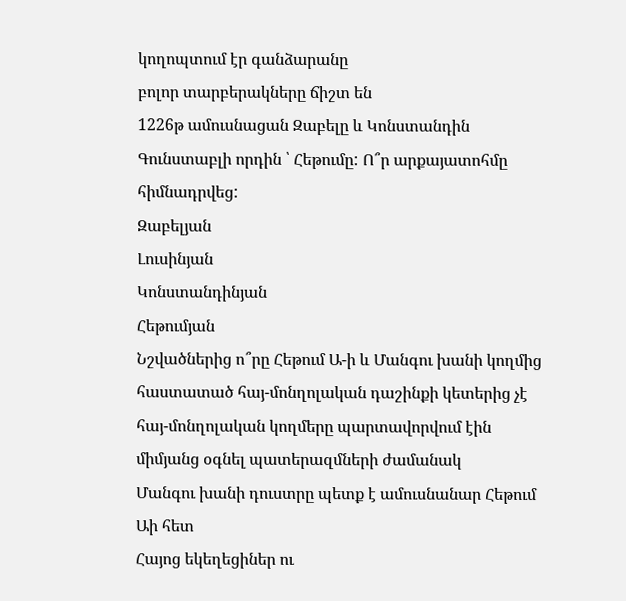կողոպտում էր գանձարանը
բոլոր տարբերակները ճիշտ են
1226թ ամուսնացան Զաբելը և Կոնստանդին Գունստաբլի որդին ՝ Հեթումը: Ո՞ր արքայատոհմը հիմնադրվեց:
Զաբելյան
Լուսինյան
Կոնստանդինյան
Հեթումյան
Նշվածներից ո՞րը Հեթում Ա-ի և Մանգու խանի կողմից հաստատած հայ-մոնղոլական դաշինքի կետերից չէ
հայ-մոնղոլական կողմերը պարտավորվում էին միմյանց օգնել պատերազմների ժամանակ
Մանգու խանի դուստրը պետք է ամուսնանար Հեթում Աի հետ
Հայոց եկեղեցիներ ու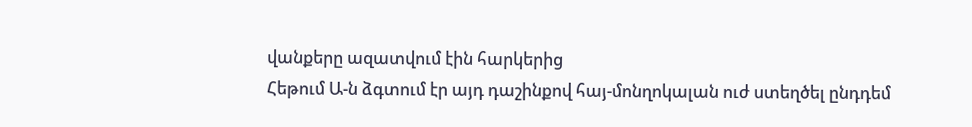վանքերը ազատվում էին հարկերից
Հեթում Ա-ն ձգտում էր այդ դաշինքով հայ-մոնղոկալան ուժ ստեղծել ընդդեմ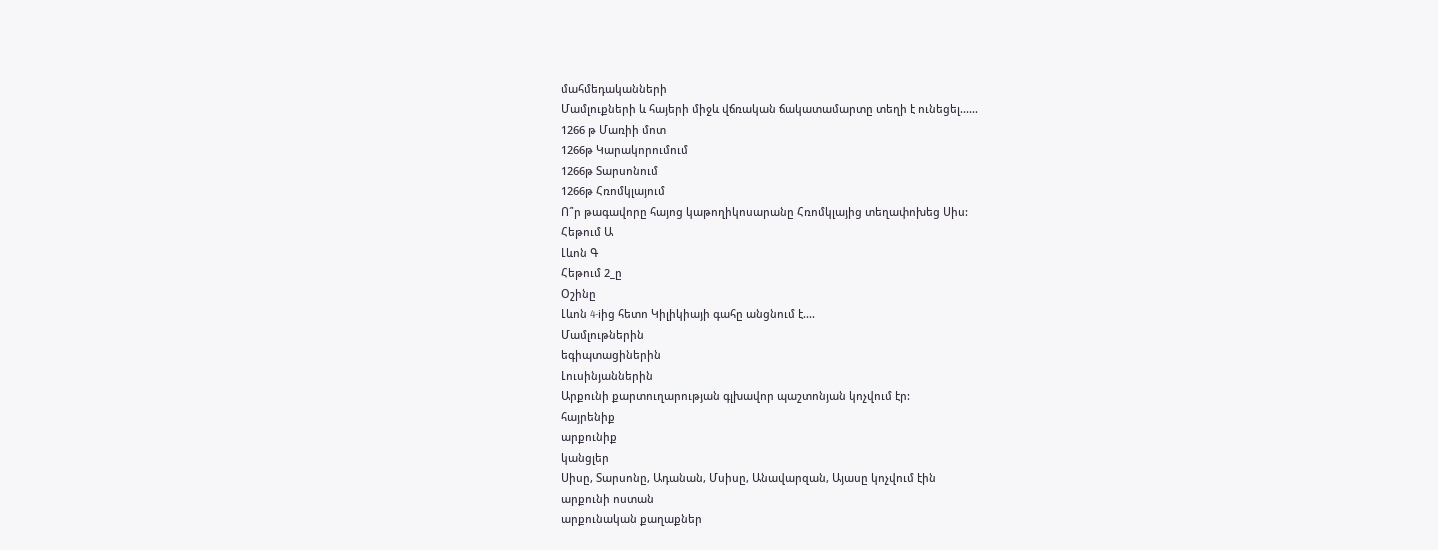մահմեդականների
Մամլուքների և հայերի միջև վճռական ճակատամարտը տեղի է ունեցել......
1266 թ Մառիի մոտ
1266թ Կարակորումում
1266թ Տարսոնում
1266թ Հռոմկլայում
Ո՞ր թագավորը հայոց կաթողիկոսարանը Հռոմկլայից տեղափոխեց Սիս:
Հեթում Ա
Լևոն Գ
Հեթում 2_ը
Օշինը
Լևոն 4-iից հետո Կիլիկիայի գահը անցնում է....
Մամլութներին
եգիպտացիներին
Լուսինյաններին
Արքունի քարտուղարության գլխավոր պաշտոնյան կոչվում էր:
հայրենիք
արքունիք
կանցլեր
Սիսը, Տարսոնը, Ադանան, Մսիսը, Անավարզան, Այասը կոչվում էին
արքունի ոստան
արքունական քաղաքներ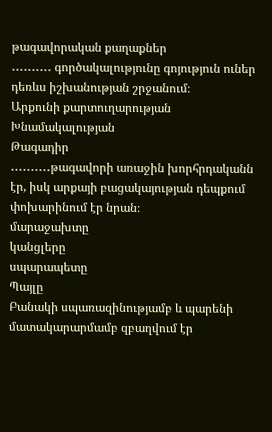թագավորական քաղաքներ
․․․․․․․․․․ գործակալությունը գոյություն ուներ դեռևս իշխանության շրջանում։
Արքունի քարտուղարության
Խնամակալության
Թագադիր
․․․․․․․․․․թագավորի առաջին խորհրդականն էր, իսկ արքայի բացակայության դեպքում փոխարինում էր նրան։
մարաջախտը
կանցլերը
սպարապետը
Պայլը
Բանակի սպառազինությամբ և պարենի մատակարարմամբ զբաղվում էր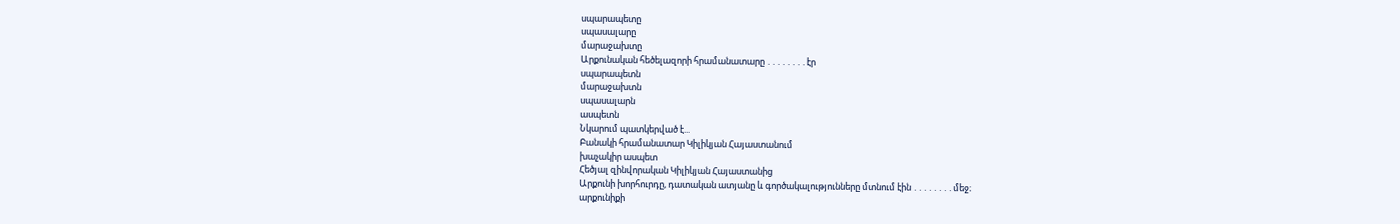սպարապետը
սպասալարը
մարաջախտը
Արքունական հեծելազորի հրամանատարը ․․․․․․․․էր
սպարապետն
մարաջախտն
սպասալարն
ասպետն
Նկարում պատկերված է...
Բանակի հրամանատար Կիլիկյան Հայաստանում
խաչակիր ասպետ
Հեծյալ զինվորական Կիլիկյան Հայաստանից
Արքունի խորհուրդը, դատական ատյանը և գործակալությունները մտնում էին ․․․․․․․․մեջ։
արքունիքի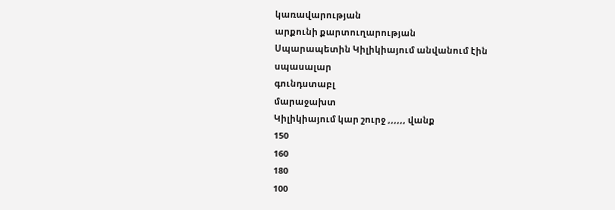կառավարության
արքունի քարտուղարության
Սպարապետին Կիլիկիայում անվանում էին
սպասալար
գունդստաբլ
մարաջախտ
Կիլիկիայում կար շուրջ ,,,,,, վանք
150
160
180
100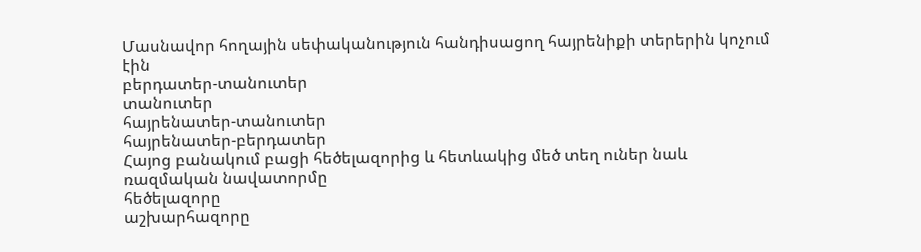Մասնավոր հողային սեփականություն հանդիսացող հայրենիքի տերերին կոչում էին
բերդատեր-տանուտեր
տանուտեր
հայրենատեր-տանուտեր
հայրենատեր-բերդատեր
Հայոց բանակում բացի հեծելազորից և հետևակից մեծ տեղ ուներ նաև
ռազմական նավատորմը
հեծելազորը
աշխարհազորը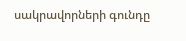սակրավորների գունդը